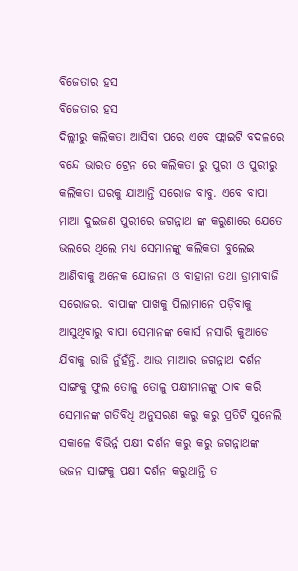ବିଜେତାର ହସ
ବିଜେତାର ହସ
ଦିଲ୍ଲୀରୁ କଲିକତା ଆସିବା ପରେ ଏବେ ଫ୍ଲାଇଟି ବଦଳରେ ବନ୍ଦେ ଭାରତ ଟ୍ରେନ ରେ କଲିକତା ରୁ ପୁରୀ ଓ ପୁରୀରୁ କଲିକତା ଘରକୁ ଯାଆନ୍ତି ସରୋଜ ବାବୁ. ଏବେ ବାପା ମାଆ ଦୁଇଜଣ ପୁରୀରେ ଜଗନ୍ନାଥ ଙ୍କ କରୁଣାରେ ଯେତେ ଭଲରେ ଥିଲେ ମଧ୍ୟ ସେମାନଙ୍କୁ କଲିକତା ବୁଲେଇ ଆଣିବାକୁ ଅନେକ ଯୋଜନା ଓ ବାହାନା ତଥା ଡ୍ରାମାବାଜି ସରୋଜର. ବାପାଙ୍କ ପାଖକୁ ପିଲାମାନେ ପଡ଼ିବାକୁ ଆସୁଥିବାରୁ ବାପା ସେମାନଙ୍କ କୋର୍ସ ନସାରି କୁଆଡେ ଯିବାକୁ ରାଜି ନୁଁହଁନ୍ତି. ଆଉ ମାଆର ଜଗନ୍ନାଥ ଦର୍ଶନ ସାଙ୍ଗକୁ ଫୁଲ ତୋଳୁ ତୋଳୁ ପକ୍ଷୀମାନଙ୍କୁ ଠାଵ କରି ସେମାନଙ୍କ ଗତିବିଧି ଅନୁସରଣ କରୁ କରୁ ପ୍ରତିଟି ସୁନେଲି ସକାଳେ ବିଭିର୍ନ୍ନ ପକ୍ଷୀ ଦର୍ଶନ କରୁ କରୁ ଜଗନ୍ନାଥଙ୍କ ଭଜନ ସାଙ୍ଗକୁ ପକ୍ଷୀ ଦର୍ଶନ କରୁଥାନ୍ତି ତ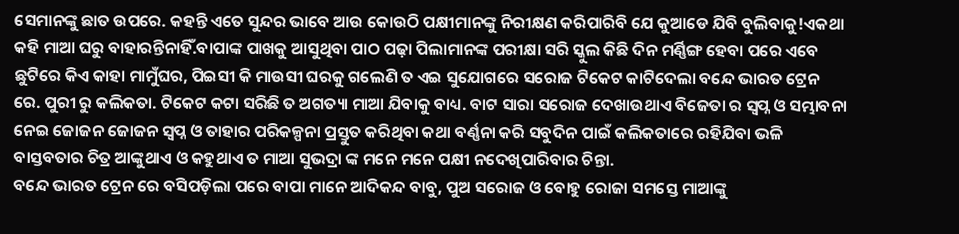ସେମାନଙ୍କୁ ଛାତ ଉପରେ. କହନ୍ତି ଏତେ ସୁନ୍ଦର ଭାବେ ଆଉ କୋଉଠି ପକ୍ଷୀମାନଙ୍କୁ ନିରୀକ୍ଷଣ କରିପାରିବି ଯେ କୁଆଡେ ଯିବି ବୁଲିବାକୁ!ଏକଥା କହି ମାଆ ଘରୁ ବାହାରନ୍ତିନାହିଁ.ବାପାଙ୍କ ପାଖକୁ ଆସୁଥିବା ପାଠ ପଢ଼ା ପିଲାମାନଙ୍କ ପରୀକ୍ଷା ସରି ସ୍କୁଲ କିଛି ଦିନ ମର୍ଣ୍ଣିଙ୍ଗ ହେବା ପରେ ଏବେ ଛୁଟିରେ କିଏ କାହା ମାମୁଁଘର, ପିଇସୀ କି ମାଉସୀ ଘରକୁ ଗଲେଣି ତ ଏଇ ସୁଯୋଗରେ ସରୋଜ ଟିକେଟ କାଟିଦେଲା ବନ୍ଦେ ଭାରତ ଟ୍ରେନ ରେ. ପୁରୀ ରୁ କଲିକତା. ଟିକେଟ କଟା ସରିଛି ତ ଅଗତ୍ୟା ମାଆ ଯିବାକୁ ବାଧ୍ୟ. ବାଟ ସାରା ସରୋଜ ଦେଖାଉଥାଏ ବିଜେତା ର ସ୍ବପ୍ନ ଓ ସମ୍ଭାବନା ନେଇ ଜୋଜନ ଜୋଜନ ସ୍ବପ୍ନ ଓ ତାହାର ପରିକଳ୍ପନା ପ୍ରସ୍ତୁତ କରିଥିବା କଥା ବର୍ଣ୍ଣନା କରି ସବୁଦିନ ପାଇଁ କଲିକତାରେ ରହିଯିବା ଭଳି ବାସ୍ତବତାର ଚିତ୍ର ଆଙ୍କୁଥାଏ ଓ କହୁଥାଏ ତ ମାଆ ସୁଭଦ୍ରା ଙ୍କ ମନେ ମନେ ପକ୍ଷୀ ନଦେଖିପାରିବାର ଚିନ୍ତା.
ବନ୍ଦେ ଭାରତ ଟ୍ରେନ ରେ ବସିପଡ଼ିଲା ପରେ ବାପା ମାନେ ଆଦିକନ୍ଦ ବାବୁ, ପୁଅ ସରୋଜ ଓ ବୋହୁ ରୋଜା ସମସ୍ତେ ମାଆଙ୍କୁ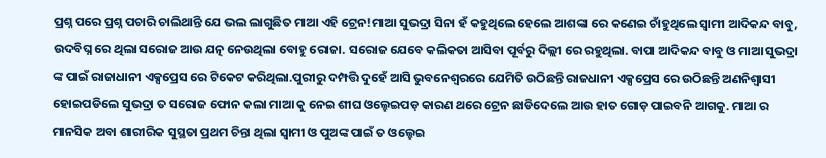ପ୍ରଶ୍ନ ପରେ ପ୍ରଶ୍ନ ପଚାରି ଚାଲିଥାନ୍ତି ଯେ ଭଲ ଲାଗୁଛିତ ମାଆ ଏହି ଟ୍ରେନ!ମାଆ ସୁଭଦ୍ରା ସିନା ହଁ କହୁଥିଲେ ହେଲେ ଆଶଙ୍କା ରେ କଣେଇ ଚାଁହୁଥିଲେ ସ୍ୱାମୀ ଆଦିକନ୍ଦ ବାବୁ, ଉଦବିଘ୍ନ ରେ ଥିଲା ସରୋଜ ଆଉ ଯତ୍ନ ନେଉଥିଲା ବୋହୁ ରୋଜା. ସରୋଜ ଯେବେ କଲିକତା ଆସିବା ପୂର୍ବରୁ ଦିଲ୍ଲୀ ରେ ରହୁଥିଲା. ବାପା ଆଦିକନ୍ଦ ବାବୁ ଓ ମାଆ ସୁଭଦ୍ରା ଙ୍କ ପାଇଁ ରାଜାଧାନୀ ଏକ୍ସପ୍ରେସ ରେ ଟିକେଟ କରିଥିଲା.ପୁରୀରୁ ଦମ୍ପତ୍ତି ଦୁହେଁ ଆସି ଭୁବନେଶ୍ୱରରେ ଯେମିତି ଉଠିଛନ୍ତି ରାଜଧାନୀ ଏକ୍ସପ୍ରେସ ରେ ଉଠିଛନ୍ତି ଅଣନିଶ୍ୱାସୀ ହୋଇପଡିଲେ ସୁଭଦ୍ରା ତ ସରୋଜ ଫୋନ କଲା ମାଆ କୁ ନେଇ ଶୀଘ ଓଲ୍ହେଇପଡ଼ କାରଣ ଥରେ ଟ୍ରେନ ଛାଡିଦେଲେ ଆଉ ହାତ ଗୋଡ଼ ପାଇବନି ଆଗକୁ. ମାଆ ର ମାନସିକ ଅବା ଶାରୀରିକ ସୁସ୍ଥତା ପ୍ରଥମ ଚିନ୍ତା ଥିଲା ସ୍ୱାମୀ ଓ ପୁଅଙ୍କ ପାଇଁ ତ ଓଲ୍ହେଇ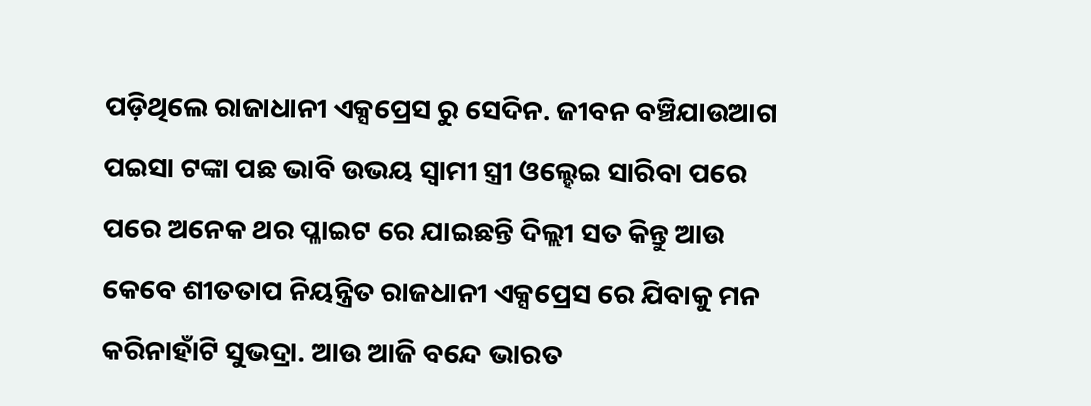ପଡ଼ିଥିଲେ ରାଜାଧାନୀ ଏକ୍ସପ୍ରେସ ରୁ ସେଦିନ. ଜୀବନ ବଞ୍ଚିଯାଉଆଗ ପଇସା ଟଙ୍କା ପଛ ଭାବି ଉଭୟ ସ୍ୱାମୀ ସ୍ତ୍ରୀ ଓଲ୍ହେଇ ସାରିବା ପରେ ପରେ ଅନେକ ଥର ପ୍ଳାଇଟ ରେ ଯାଇଛନ୍ତି ଦିଲ୍ଲୀ ସତ କିନ୍ତୁ ଆଉ କେବେ ଶୀତତାପ ନିୟନ୍ତ୍ରିତ ରାଜଧାନୀ ଏକ୍ସପ୍ରେସ ରେ ଯିବାକୁ ମନ କରିନାହାଁଟି ସୁଭଦ୍ରା. ଆଉ ଆଜି ବନ୍ଦେ ଭାରତ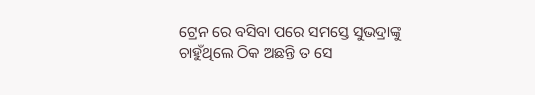ଟ୍ରେନ ରେ ବସିବା ପରେ ସମସ୍ତେ ସୁଭଦ୍ରାଙ୍କୁ ଚାହୁଁଥିଲେ ଠିକ ଅଛନ୍ତି ତ ସେ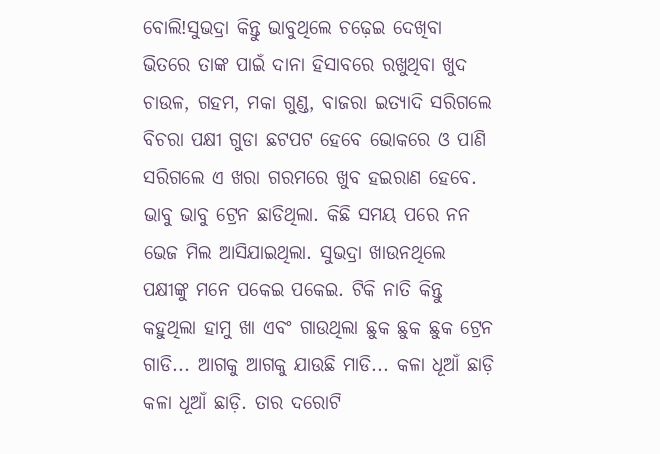ବୋଲି!ସୁଭଦ୍ରା କିନ୍ତୁ ଭାବୁଥିଲେ ଚଢ଼େଇ ଦେଖିବା ଭିତରେ ତାଙ୍କ ପାଇଁ ଦାନା ହିସାବରେ ରଖୁଥିବା ଖୁଦ ଚାଉଳ, ଗହମ, ମକା ଗୁଣ୍ଡ, ବାଜରା ଇତ୍ୟାଦି ସରିଗଲେ ବିଚରା ପକ୍ଷୀ ଗୁଡା ଛଟପଟ ହେବେ ଭୋକରେ ଓ ପାଣି ସରିଗଲେ ଏ ଖରା ଗରମରେ ଖୁବ ହଇରାଣ ହେବେ. ଭାବୁ ଭାବୁ ଟ୍ରେନ ଛାଡିଥିଲା. କିଛି ସମୟ ପରେ ନନ ଭେଜ ମିଲ ଆସିଯାଇଥିଲା. ସୁଭଦ୍ରା ଖାଉନଥିଲେ ପକ୍ଷୀଙ୍କୁ ମନେ ପକେଇ ପକେଇ. ଟିକି ନାତି କିନ୍ତୁ କହୁଥିଲା ହାମୁ ଖା ଏବଂ ଗାଉଥିଲା ଛୁକ ଛୁକ ଛୁକ ଟ୍ରେନ ଗାଡି... ଆଗକୁ ଆଗକୁ ଯାଉଛି ମାଡି... କଳା ଧୂଆଁ ଛାଡ଼ି କଳା ଧୂଆଁ ଛାଡ଼ି. ତାର ଦରୋଟି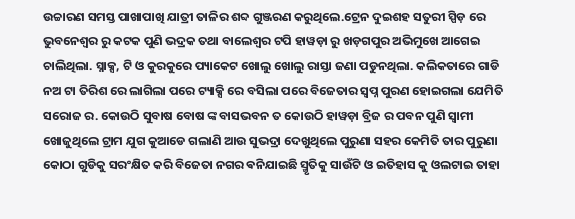ଉଚ୍ଚାରଣ ସମସ୍ତ ପାଖାପାଖି ଯାତ୍ରୀ ତାଳିର ଶବ୍ଦ ଗୁଞ୍ଜରଣ କରୁଥିଲେ.ଟ୍ରେନ ଦୁଇଶହ ସତୁରୀ ସ୍ପିଡ଼ ରେ ଭୁବନେଶ୍ୱର ରୁ କଟକ ପୁଣି ଭଦ୍ରକ ତଥା ବାଲେଶ୍ବର ଟପି ହାୱଡ଼ା ରୁ ଖଡ଼ଗପୁର ଅଭିମୁଖେ ଆଗେଇ ଚାଲିଥିଲା. ସ୍ନାକ୍ସ, ଟି ଓ କୁରକୁରେ ପ୍ୟାକେଟ ଖୋଲୁ ଖୋଲୁ ରାସ୍ତା ଜଣା ପଡୁନଥିଲା. କଲିକତାରେ ଗାଡି ନଅ ଟା ତିରିଶ ରେ ଲାଗିଲା ପରେ ଟ୍ୟାକ୍ସି ରେ ବସିଲା ପରେ ବିଜେତାର ସ୍ବପ୍ନ ପୁରଣ ହୋଇଗଲା ଯେମିତି ସରୋଜ ର. କୋଉଠି ସୁବାଷ ବୋଷ ଙ୍କ ବାସଭବନ ତ କୋଉଠି ହାୱଡ଼ା ବ୍ରିଜ ର ପବନ ପୁଣି ସ୍ୱାମୀ ଖୋଜୁଥିଲେ ଟ୍ରାମ ଯୁଗ କୁଆଡେ ଗଲାଣି ଆଉ ସୁଭଦ୍ରା ଦେଖୁଥିଲେ ପୁରୁଣା ସହର କେମିତି ତାର ପୁରୁଣା କୋଠା ଗୁଡିକୁ ସରଂକ୍ଷିତ କରି ବିଜେତା ନଗର ଵନିଯାଇଛି ସ୍ମୃତିକୁ ସାଉଁଟି ଓ ଇତିହାସ କୁ ଓଲଟାଇ ତାହା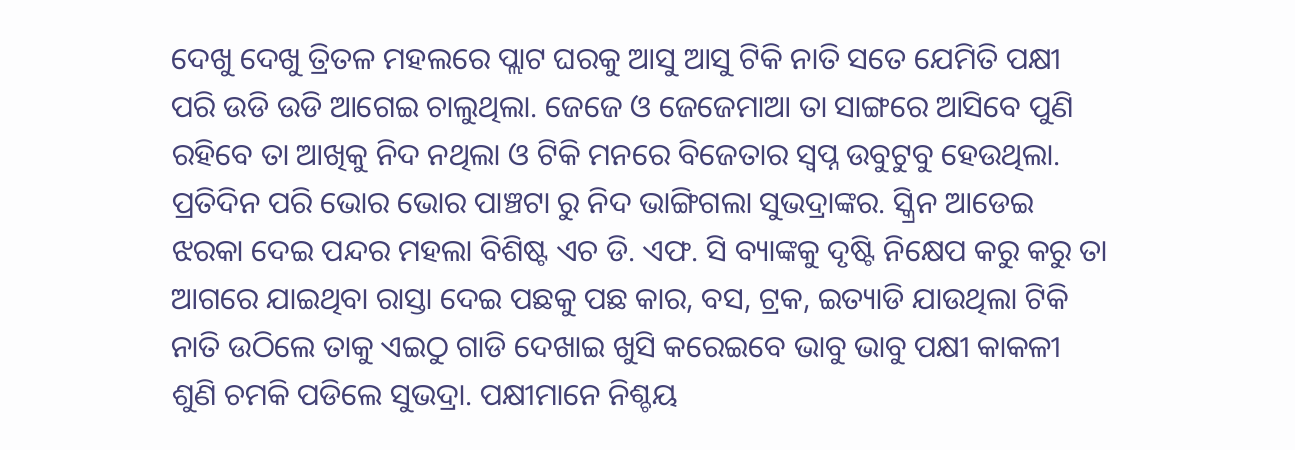ଦେଖୁ ଦେଖୁ ତ୍ରିତଳ ମହଲରେ ପ୍ଲାଟ ଘରକୁ ଆସୁ ଆସୁ ଟିକି ନାତି ସତେ ଯେମିତି ପକ୍ଷୀ ପରି ଉଡି ଉଡି ଆଗେଇ ଚାଲୁଥିଲା. ଜେଜେ ଓ ଜେଜେମାଆ ତା ସାଙ୍ଗରେ ଆସିବେ ପୁଣି ରହିବେ ତା ଆଖିକୁ ନିଦ ନଥିଲା ଓ ଟିକି ମନରେ ବିଜେତାର ସ୍ବପ୍ନ ଉବୁଟୁବୁ ହେଉଥିଲା.
ପ୍ରତିଦିନ ପରି ଭୋର ଭୋର ପାଞ୍ଚଟା ରୁ ନିଦ ଭାଙ୍ଗିଗଲା ସୁଭଦ୍ରାଙ୍କର. ସ୍କ୍ରିନ ଆଡେଇ ଝରକା ଦେଇ ପନ୍ଦର ମହଲା ବିଶିଷ୍ଟ ଏଚ ଡି. ଏଫ. ସି ବ୍ୟାଙ୍କକୁ ଦୃଷ୍ଟି ନିକ୍ଷେପ କରୁ କରୁ ତା ଆଗରେ ଯାଇଥିବା ରାସ୍ତା ଦେଇ ପଛକୁ ପଛ କାର, ବସ, ଟ୍ରକ, ଇତ୍ୟାଡି ଯାଉଥିଲା ଟିକି ନାତି ଉଠିଲେ ତାକୁ ଏଇଠୁ ଗାଡି ଦେଖାଇ ଖୁସି କରେଇବେ ଭାବୁ ଭାବୁ ପକ୍ଷୀ କାକଳୀ ଶୁଣି ଚମକି ପଡିଲେ ସୁଭଦ୍ରା. ପକ୍ଷୀମାନେ ନିଶ୍ଚୟ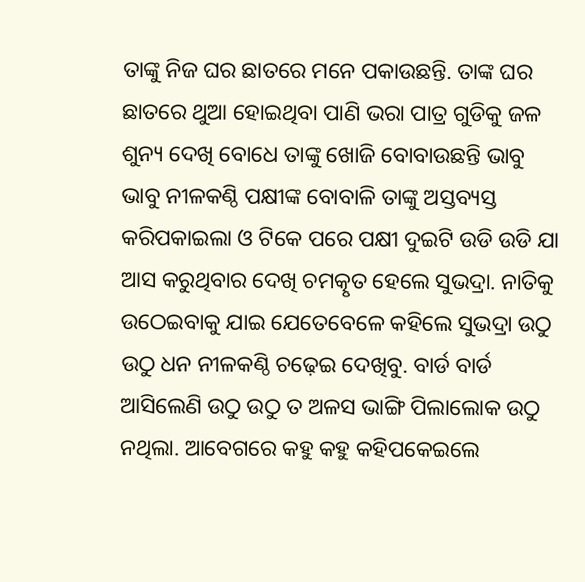ତାଙ୍କୁ ନିଜ ଘର ଛାତରେ ମନେ ପକାଉଛନ୍ତି. ତାଙ୍କ ଘର ଛାତରେ ଥୁଆ ହୋଇଥିବା ପାଣି ଭରା ପାତ୍ର ଗୁଡିକୁ ଜଳ ଶୁନ୍ୟ ଦେଖି ବୋଧେ ତାଙ୍କୁ ଖୋଜି ବୋବାଉଛନ୍ତି ଭାବୁ ଭାବୁ ନୀଳକଣ୍ଠି ପକ୍ଷୀଙ୍କ ବୋବାଳି ତାଙ୍କୁ ଅସ୍ତବ୍ୟସ୍ତ କରିପକାଇଲା ଓ ଟିକେ ପରେ ପକ୍ଷୀ ଦୁଇଟି ଉଡି ଉଡି ଯା ଆସ କରୁଥିବାର ଦେଖି ଚମତ୍କୃତ ହେଲେ ସୁଭଦ୍ରା. ନାତିକୁ ଉଠେଇବାକୁ ଯାଇ ଯେତେବେଳେ କହିଲେ ସୁଭଦ୍ରା ଉଠୁ ଉଠୁ ଧନ ନୀଳକଣ୍ଠି ଚଢ଼େଇ ଦେଖିବୁ. ବାର୍ଡ ବାର୍ଡ ଆସିଲେଣି ଉଠୁ ଉଠୁ ତ ଅଳସ ଭାଙ୍ଗି ପିଲାଲୋକ ଉଠୁ ନଥିଲା. ଆବେଗରେ କହୁ କହୁ କହିପକେଇଲେ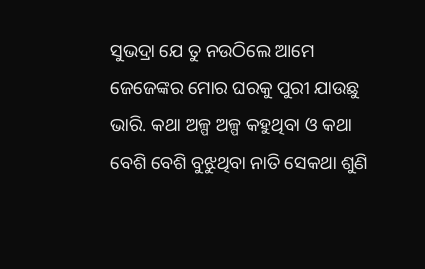ସୁଭଦ୍ରା ଯେ ତୁ ନଉଠିଲେ ଆମେ ଜେଜେଙ୍କର ମୋର ଘରକୁ ପୁରୀ ଯାଉଛୁ ଭାରି. କଥା ଅଳ୍ପ ଅଳ୍ପ କହୁଥିବା ଓ କଥା ବେଶି ବେଶି ବୁଝୁଥିବା ନାତି ସେକଥା ଶୁଣି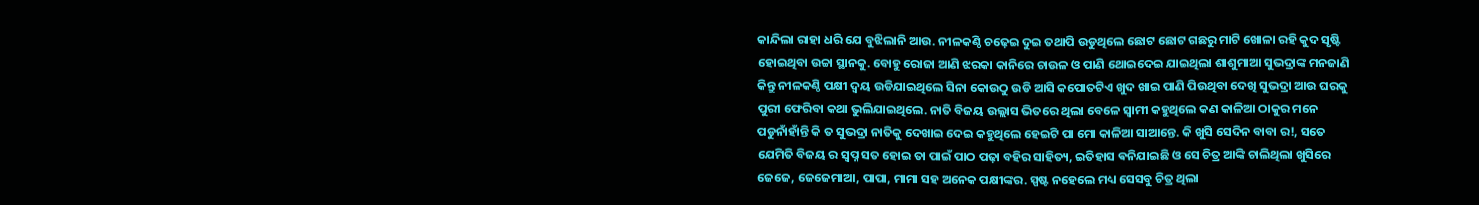କାନ୍ଦିଲା ରାହା ଧରି ଯେ ବୁଝିଲାନି ଆଉ. ନୀଳକଣ୍ଠି ଚଢ଼େଇ ଦୁଇ ତଥାପି ଉଡୁଥିଲେ ଛୋଟ ଛୋଟ ଗଛରୁ ମାଟି ଖୋଳା ରହି କୁଦ ସୃଷ୍ଟି ହୋଇଥିବା ଉଚ୍ଚା ସ୍ଥାନକୁ. ବୋହୁ ରୋଜା ଆଣି ଝରକା କାନିରେ ଚାଉଳ ଓ ପାଣି ଥୋଇଦେଇ ଯାଇଥିଲା ଶାଶୁମାଆ ସୁଭଦ୍ରାଙ୍କ ମନଜାଣି କିନ୍ତୁ ନୀଳକଣ୍ଠି ପକ୍ଷୀ ଦ୍ବୟ ଉଡିଯାଇଥିଲେ ସିନା କୋଉଠୁ ଉଡି ଆସି କପୋତଟିଏ ଖୁଦ ଖାଇ ପାଣି ପିଉଥିବା ଦେଖି ସୁଭଦ୍ରା ଆଉ ଘରକୁ ପୁରୀ ଫେରିବା କଥା ଭୁଲିଯାଇଥିଲେ. ନାତି ବିଜୟ ଉଲ୍ଲାସ ଭିତରେ ଥିଲା ବେଳେ ସ୍ୱାମୀ କହୁଥିଲେ କଣ କାଳିଆ ଠାକୁର ମନେ ପଡୁନାଁହାଁନ୍ତି କି ତ ସୁଭଦ୍ରା ନାତିକୁ ଦେଖାଇ ଦେଇ କହୁଥିଲେ ହେଇଟି ପା ମୋ କାଳିଆ ସାଆନ୍ତେ. କି ଖୁସି ସେଦିନ ବାବା ର!, ସତେ ଯେମିତି ବିଜୟ ର ସ୍ବପ୍ନ ସତ ହୋଇ ତା ପାଇଁ ପାଠ ପଢ଼ା ବହିର ସାହିତ୍ୟ, ଇତିହାସ ଵନିଯାଇଛି ଓ ସେ ଚିତ୍ର ଆଙ୍କି ଚାଲିଥିଲା ଖୁସିରେ ଜେଜେ, ଜେଜେମାଆ, ପାପା, ମାମା ସହ ଅନେକ ପକ୍ଷୀଙ୍କର. ସ୍ପଷ୍ଟ ନହେଲେ ମଧ୍ୟ ସେସବୁ ଚିତ୍ର ଥିଲା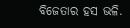ବିଜେତାର ହସ ଭଳି.